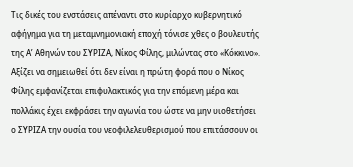Τις δικές του ενστάσεις απέναντι στο κυρίαρχο κυβερνητικό αφήγημα για τη μεταμνημονιακή εποχή τόνισε χθες ο βουλευτής της Α’ Αθηνών του ΣΥΡΙΖΑ, Νίκος Φίλης, μιλώντας στο «Κόκκινο». Αξίζει να σημειωθεί ότι δεν είναι η πρώτη φορά που ο Νίκος Φίλης εμφανίζεται επιφυλακτικός για την επόμενη μέρα και πολλάκις έχει εκφράσει την αγωνία του ώστε να μην υιοθετήσει ο ΣΥΡΙΖΑ την ουσία του νεοφιλελευθερισμού που επιτάσσουν οι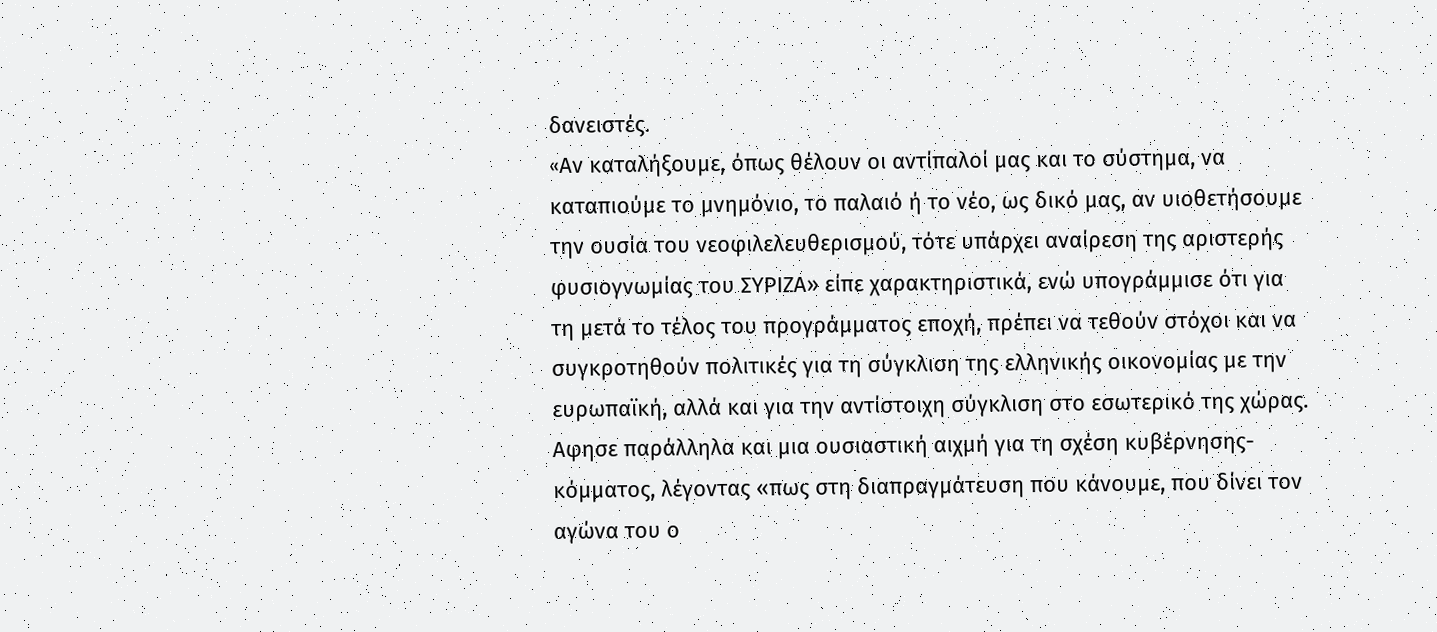δανειστές.
«Aν καταλήξουμε, όπως θέλουν οι αντίπαλοί μας και το σύστημα, να καταπιούμε το μνημόνιο, το παλαιό ή το νέο, ως δικό μας, αν υιοθετήσουμε την ουσία του νεοφιλελευθερισμού, τότε υπάρχει αναίρεση της αριστερής φυσιογνωμίας του ΣΥΡΙΖΑ» είπε χαρακτηριστικά, ενώ υπογράμμισε ότι για τη μετά το τέλος του προγράμματος εποχή, πρέπει να τεθούν στόχοι και να συγκροτηθούν πολιτικές για τη σύγκλιση της ελληνικής οικονομίας με την ευρωπαϊκή, αλλά και για την αντίστοιχη σύγκλιση στο εσωτερικό της χώρας.
Αφησε παράλληλα και μια ουσιαστική αιχμή για τη σχέση κυβέρνησης-κόμματος, λέγοντας «πως στη διαπραγμάτευση που κάνουμε, που δίνει τον αγώνα του ο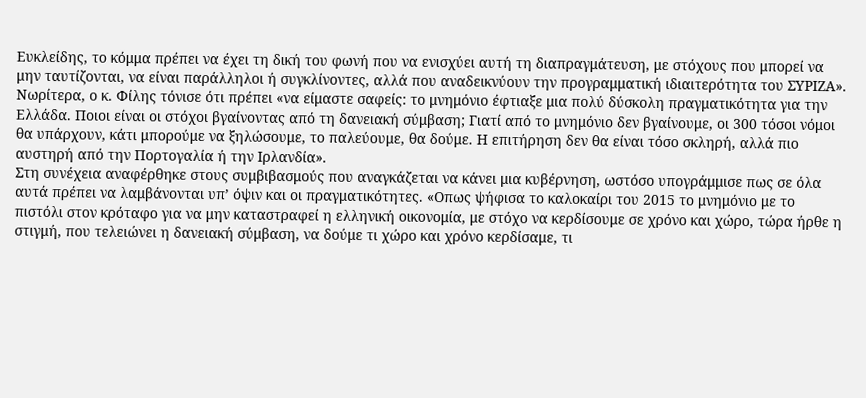Ευκλείδης, το κόμμα πρέπει να έχει τη δική του φωνή που να ενισχύει αυτή τη διαπραγμάτευση, με στόχους που μπορεί να μην ταυτίζονται, να είναι παράλληλοι ή συγκλίνοντες, αλλά που αναδεικνύουν την προγραμματική ιδιαιτερότητα του ΣΥΡΙΖΑ».
Νωρίτερα, ο κ. Φίλης τόνισε ότι πρέπει «να είμαστε σαφείς: το μνημόνιο έφτιαξε μια πολύ δύσκολη πραγματικότητα για την Ελλάδα. Ποιοι είναι οι στόχοι βγαίνοντας από τη δανειακή σύμβαση; Γιατί από το μνημόνιο δεν βγαίνουμε, οι 300 τόσοι νόμοι θα υπάρχουν, κάτι μπορούμε να ξηλώσουμε, το παλεύουμε, θα δούμε. Η επιτήρηση δεν θα είναι τόσο σκληρή, αλλά πιο αυστηρή από την Πορτογαλία ή την Ιρλανδία».
Στη συνέχεια αναφέρθηκε στους συμβιβασμούς που αναγκάζεται να κάνει μια κυβέρνηση, ωστόσο υπογράμμισε πως σε όλα αυτά πρέπει να λαμβάνονται υπ’ όψιν και οι πραγματικότητες. «Οπως ψήφισα το καλοκαίρι του 2015 το μνημόνιο με το πιστόλι στον κρόταφο για να μην καταστραφεί η ελληνική οικονομία, με στόχο να κερδίσουμε σε χρόνο και χώρο, τώρα ήρθε η στιγμή, που τελειώνει η δανειακή σύμβαση, να δούμε τι χώρο και χρόνο κερδίσαμε, τι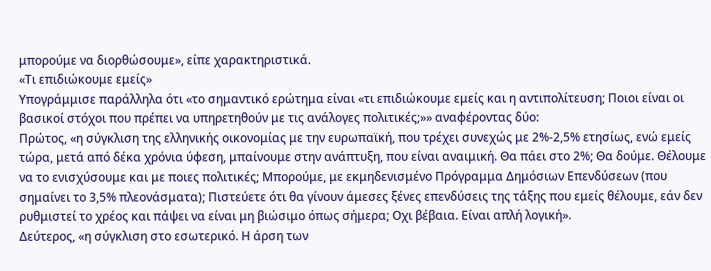μπορούμε να διορθώσουμε», είπε χαρακτηριστικά.
«Τι επιδιώκουμε εμείς»
Υπογράμμισε παράλληλα ότι «το σημαντικό ερώτημα είναι «τι επιδιώκουμε εμείς και η αντιπολίτευση; Ποιοι είναι οι βασικοί στόχοι που πρέπει να υπηρετηθούν με τις ανάλογες πολιτικές;»» αναφέροντας δύο:
Πρώτος, «η σύγκλιση της ελληνικής οικονομίας με την ευρωπαϊκή, που τρέχει συνεχώς με 2%-2,5% ετησίως, ενώ εμείς τώρα, μετά από δέκα χρόνια ύφεση, μπαίνουμε στην ανάπτυξη, που είναι αναιμική. Θα πάει στο 2%; Θα δούμε. Θέλουμε να το ενισχύσουμε και με ποιες πολιτικές; Μπορούμε, με εκμηδενισμένο Πρόγραμμα Δημόσιων Επενδύσεων (που σημαίνει το 3,5% πλεονάσματα); Πιστεύετε ότι θα γίνουν άμεσες ξένες επενδύσεις της τάξης που εμείς θέλουμε, εάν δεν ρυθμιστεί το χρέος και πάψει να είναι μη βιώσιμο όπως σήμερα; Οχι βέβαια. Είναι απλή λογική».
Δεύτερος, «η σύγκλιση στο εσωτερικό. Η άρση των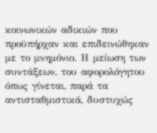κοινωνικών αδικιών που προϋπήρχαν και επιδεινώθηκαν με το μνημόνιο. Η μείωση των συντάξεων, του αφορολόγητου όπως γίνεται, παρά τα αντισταθμιστικά, δυστυχώς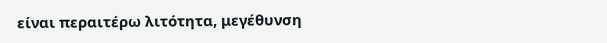είναι περαιτέρω λιτότητα, μεγέθυνση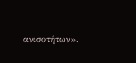ανισοτήτων».